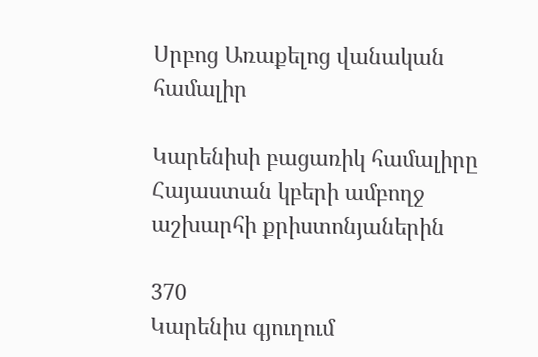Սրբոց Առաքելոց վանական համալիր

Կարենիսի բացառիկ համալիրը Հայաստան կբերի ամբողջ աշխարհի քրիստոնյաներին

370
Կարենիս գյուղում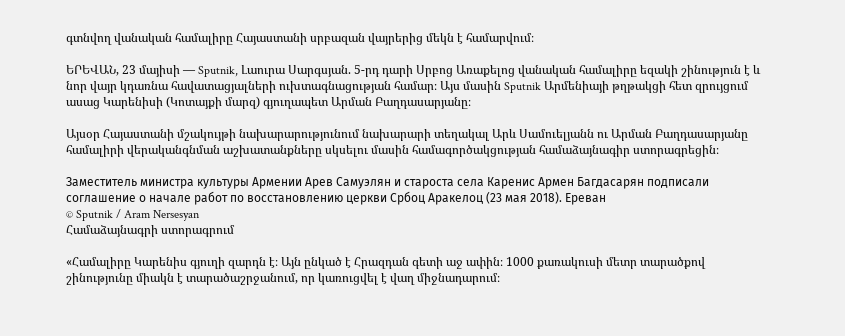գտնվող վանական համալիրը Հայաստանի սրբազան վայրերից մեկն է համարվում։

ԵՐԵՎԱՆ, 23 մայիսի — Sputnik, Լաուրա Սարգսյան. 5-րդ դարի Սրբոց Առաքելոց վանական համալիրը եզակի շինություն է և նոր վայր կդառնա հավատացյալների ուխտագնացության համար։ Այս մասին Sputnik Արմենիայի թղթակցի հետ զրույցում ասաց Կարենիսի (Կոտայքի մարզ) գյուղապետ Արման Բաղդասարյանը։

Այսօր Հայաստանի մշակույթի նախարարությունում նախարարի տեղակալ Արև Սամուելյանն ու Արման Բաղդասարյանը համալիրի վերականգնման աշխատանքները սկսելու մասին համագործակցության համաձայնագիր ստորագրեցին։

Заместитель министра культуры Армении Арев Самуэлян и староста села Каренис Армен Багдасарян подписали соглашение о начале работ по восстановлению церкви Србоц Аракелоц (23 мая 2018). Еревaн
© Sputnik / Aram Nersesyan
Համաձայնագրի ստորագրում

«Համալիրը Կարենիս գյուղի զարդն է։ Այն ընկած է Հրազդան գետի աջ ափին։ 1000 քառակուսի մետր տարածքով շինությունը միակն է տարածաշրջանում, որ կառուցվել է վաղ միջնադարում։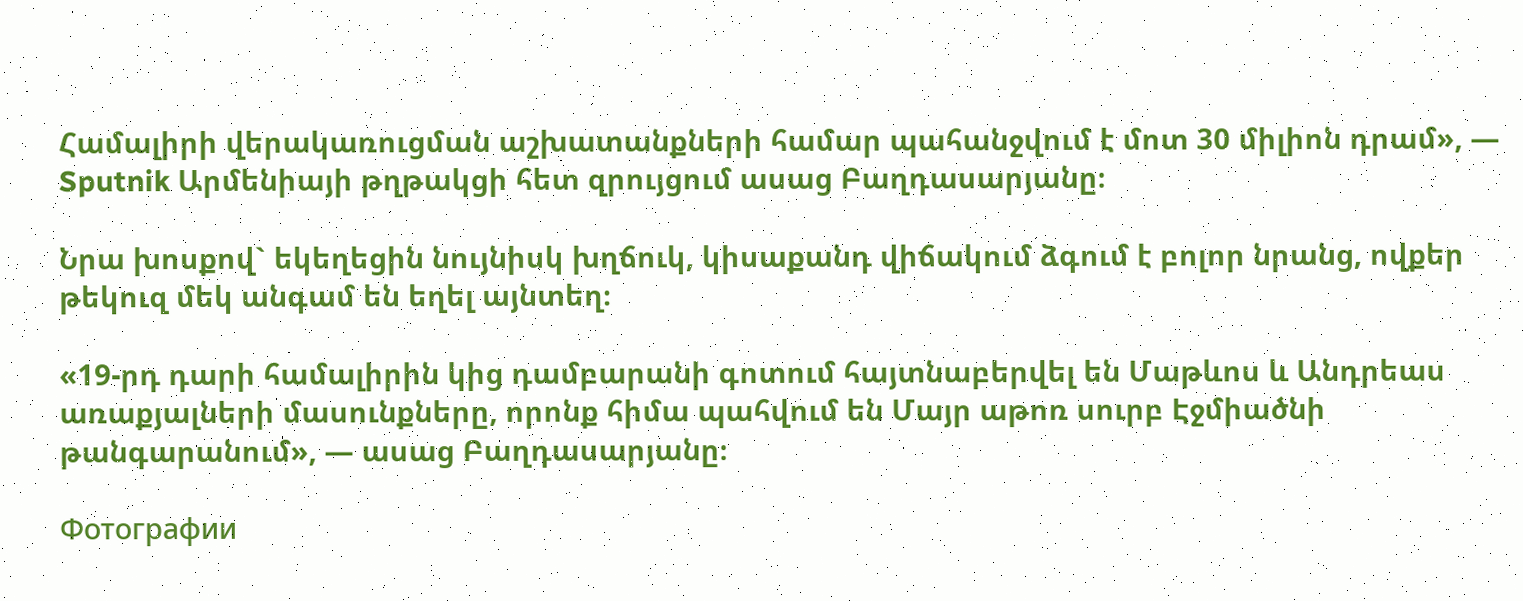Համալիրի վերակառուցման աշխատանքների համար պահանջվում է մոտ 30 միլիոն դրամ», — Sputnik Արմենիայի թղթակցի հետ զրույցում ասաց Բաղդասարյանը։

Նրա խոսքով` եկեղեցին նույնիսկ խղճուկ, կիսաքանդ վիճակում ձգում է բոլոր նրանց, ովքեր թեկուզ մեկ անգամ են եղել այնտեղ։

«19-րդ դարի համալիրին կից դամբարանի գոտում հայտնաբերվել են Մաթևոս և Անդրեաս առաքյալների մասունքները, որոնք հիմա պահվում են Մայր աթոռ սուրբ Էջմիածնի թանգարանում», — ասաց Բաղդասարյանը։

Фотографии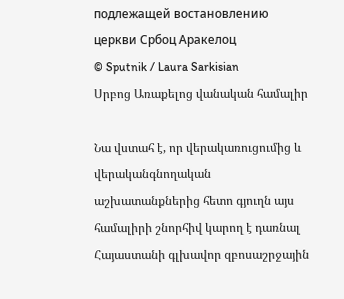подлежащей востановлению церкви Србоц Аракелоц
© Sputnik / Laura Sarkisian
Սրբոց Առաքելոց վանական համալիր

Նա վստահ է, որ վերակառուցումից և վերականգնողական աշխատանքներից հետո գյուղն այս համալիրի շնորհիվ կարող է դառնալ Հայաստանի գլխավոր զբոսաշրջային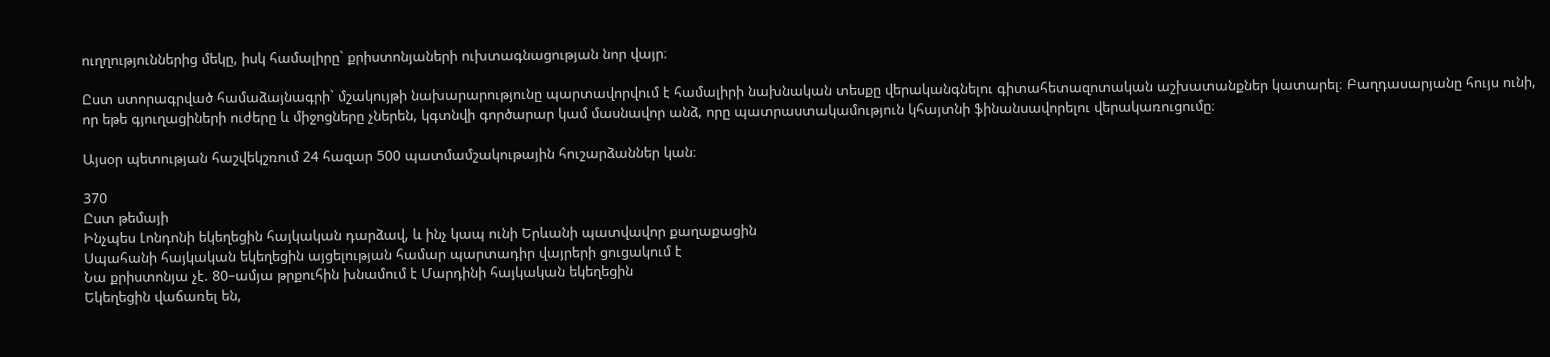ուղղություններից մեկը, իսկ համալիրը` քրիստոնյաների ուխտագնացության նոր վայր։

Ըստ ստորագրված համաձայնագրի` մշակույթի նախարարությունը պարտավորվում է համալիրի նախնական տեսքը վերականգնելու գիտահետազոտական աշխատանքներ կատարել։ Բաղդասարյանը հույս ունի, որ եթե գյուղացիների ուժերը և միջոցները չներեն, կգտնվի գործարար կամ մասնավոր անձ, որը պատրաստակամություն կհայտնի ֆինանսավորելու վերակառուցումը։

Այսօր պետության հաշվեկշռում 24 հազար 500 պատմամշակութային հուշարձաններ կան։

370
Ըստ թեմայի
Ինչպես Լոնդոնի եկեղեցին հայկական դարձավ, և ինչ կապ ունի Երևանի պատվավոր քաղաքացին
Սպահանի հայկական եկեղեցին այցելության համար պարտադիր վայրերի ցուցակում է
Նա քրիստոնյա չէ. 80–ամյա թրքուհին խնամում է Մարդինի հայկական եկեղեցին
Եկեղեցին վաճառել են,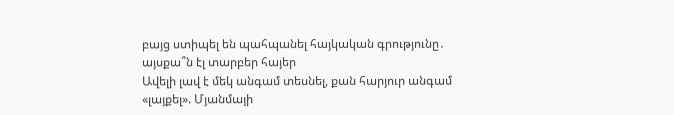բայց ստիպել են պահպանել հայկական գրությունը․ այսքա՞ն էլ տարբեր հայեր
Ավելի լավ է մեկ անգամ տեսնել, քան հարյուր անգամ «լայքել». Մյանմայի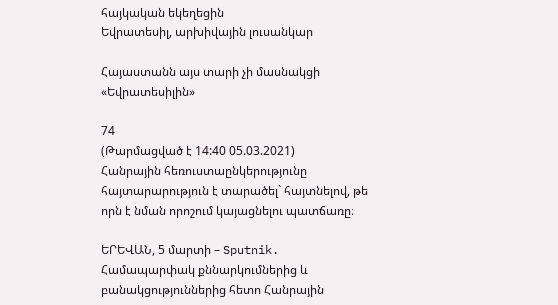հայկական եկեղեցին
Եվրատեսիլ, արխիվային լուսանկար

Հայաստանն այս տարի չի մասնակցի «Եվրատեսիլին»

74
(Թարմացված է 14:40 05.03.2021)
Հանրային հեռուստաընկերությունը հայտարարություն է տարածել` հայտնելով, թե որն է նման որոշում կայացնելու պատճառը։

ԵՐԵՎԱՆ, 5 մարտի – Sputnik. Համապարփակ քննարկումներից և բանակցություններից հետո Հանրային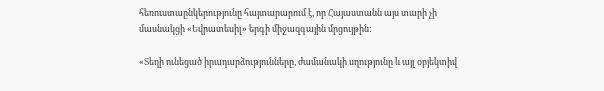հեռուստաընկերությունը հայտարարում է, որ Հայաստանն այս տարի չի մասնակցի «Եվրատեսիլ» երգի միջազգային մրցույթին:

«Տեղի ունեցած իրադարձությունները, ժամանակի սղությունը և այլ օբյեկտիվ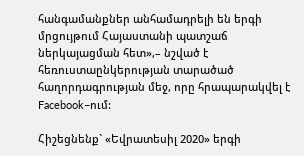հանգամանքներ անհամադրելի են երգի մրցույթում Հայաստանի պատշաճ ներկայացման հետ»,– նշված է հեռուստաընկերության տարածած հաղորդագրության մեջ, որը հրապարակվել է Facebook–ում:

Հիշեցնենք` «Եվրատեսիլ 2020» երգի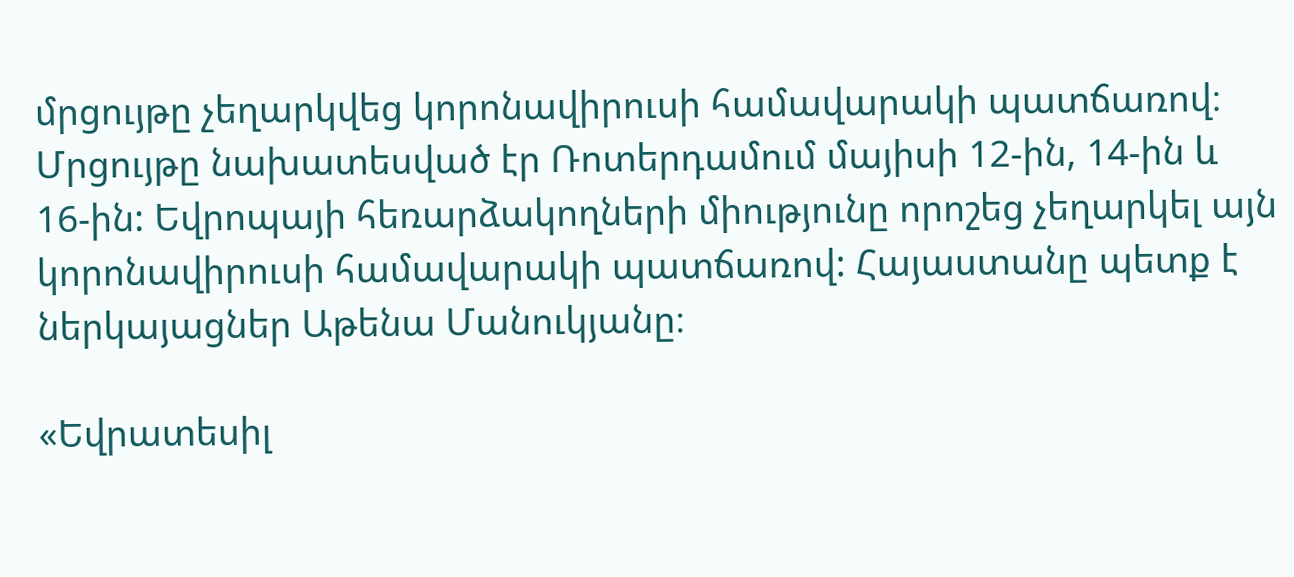մրցույթը չեղարկվեց կորոնավիրուսի համավարակի պատճառով։ Մրցույթը նախատեսված էր Ռոտերդամում մայիսի 12-ին, 14-ին և 16-ին: Եվրոպայի հեռարձակողների միությունը որոշեց չեղարկել այն կորոնավիրուսի համավարակի պատճառով: Հայաստանը պետք է ներկայացներ Աթենա Մանուկյանը։

«Եվրատեսիլ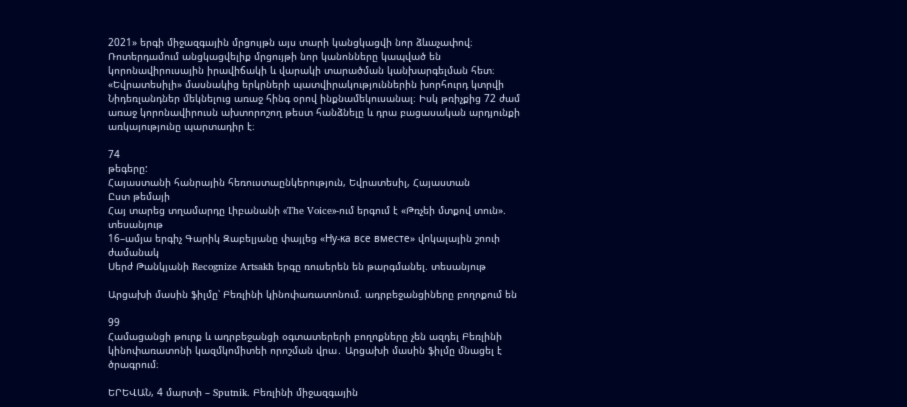2021» երգի միջազգային մրցույթն այս տարի կանցկացվի նոր ձևաչափով։ Ռոտերդամում անցկացվելիք մրցույթի նոր կանոնները կապված են կորոնավիրուսային իրավիճակի և վարակի տարածման կանխարգելման հետ։  «Եվրատեսիլի» մասնակից երկրների պատվիրակություններին խորհուրդ կտրվի Նիդեռլանդներ մեկնելուց առաջ հինգ օրով ինքնամեկուսանալ։ Իսկ թռիչքից 72 ժամ առաջ կորոնավիրուսն ախտորոշող թեստ հանձնելը և դրա բացասական արդյունքի առկայությունը պարտադիր է։

74
թեգերը:
Հայաստանի հանրային հեռուստաընկերություն, Եվրատեսիլ, Հայաստան
Ըստ թեմայի
Հայ տարեց տղամարդը Լիբանանի «The Voice»-ում երգում է «Թռչեի մտքով տուն». տեսանյութ
16–ամյա երգիչ Գարիկ Զաբելյանը փայլեց «Ну-ка все вместе» վոկալային շոուի ժամանակ
Սերժ Թանկյանի Recognize Artsakh երգը ռուսերեն են թարգմանել. տեսանյութ

Արցախի մասին ֆիլմը՝ Բեռլինի կինոփառատոնում. ադրբեջանցիները բողոքում են

99
Համացանցի թուրք և ադրբեջանցի օգտատերերի բողոքները չեն ազդել Բեռլինի կինոփառատոնի կազմկոմիտեի որոշման վրա․ Արցախի մասին ֆիլմը մնացել է ծրագրում։

ԵՐԵՎԱՆ, 4 մարտի – Sputnik. Բեռլինի միջազգային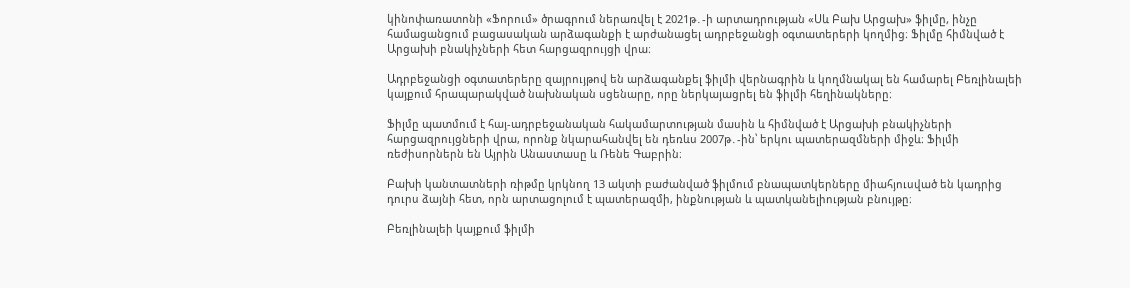կինոփառատոնի «Ֆորում» ծրագրում ներառվել է 2021թ․-ի արտադրության «Սև Բախ Արցախ» ֆիլմը, ինչը համացանցում բացասական արձագանքի է արժանացել ադրբեջանցի օգտատերերի կողմից։ Ֆիլմը հիմնված է Արցախի բնակիչների հետ հարցազրույցի վրա։

Ադրբեջանցի օգտատերերը զայրույթով են արձագանքել ֆիլմի վերնագրին և կողմնակալ են համարել Բեռլինալեի կայքում հրապարակված նախնական սցենարը, որը ներկայացրել են ֆիլմի հեղինակները։

Ֆիլմը պատմում է հայ-ադրբեջանական հակամարտության մասին և հիմնված է Արցախի բնակիչների հարցազրույցների վրա, որոնք նկարահանվել են դեռևս 2007թ․-ին՝ երկու պատերազմների միջև։ Ֆիլմի ռեժիսորներն են Այրին Անաստասը և Ռենե Գաբրին։

Բախի կանտատների ռիթմը կրկնող 13 ակտի բաժանված ֆիլմում բնապատկերները միահյուսված են կադրից դուրս ձայնի հետ, որն արտացոլում է պատերազմի, ինքնության և պատկանելիության բնույթը։

Բեռլինալեի կայքում ֆիլմի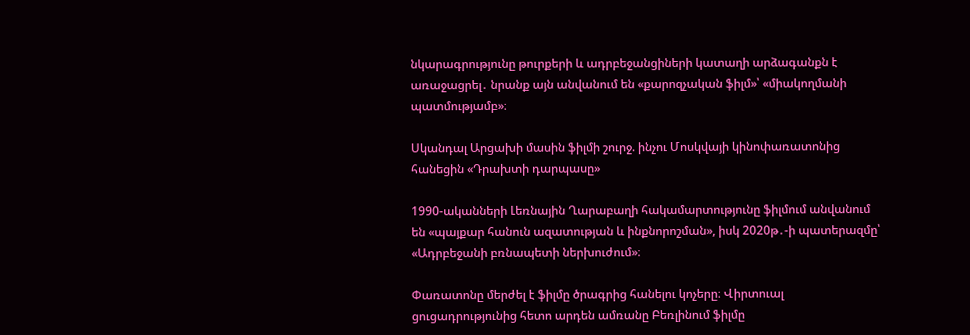նկարագրությունը թուրքերի և ադրբեջանցիների կատաղի արձագանքն է առաջացրել․ նրանք այն անվանում են «քարոզչական ֆիլմ»՝ «միակողմանի պատմությամբ»։

Սկանդալ Արցախի մասին ֆիլմի շուրջ. ինչու Մոսկվայի կինոփառատոնից հանեցին «Դրախտի դարպասը»

1990-ականների Լեռնային Ղարաբաղի հակամարտությունը ֆիլմում անվանում են «պայքար հանուն ազատության և ինքնորոշման», իսկ 2020թ․-ի պատերազմը՝ «Ադրբեջանի բռնապետի ներխուժում»։

Փառատոնը մերժել է ֆիլմը ծրագրից հանելու կոչերը։ Վիրտուալ ցուցադրությունից հետո արդեն ամռանը Բեռլինում ֆիլմը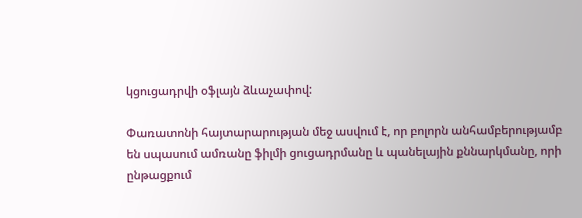կցուցադրվի օֆլայն ձևաչափով:

Փառատոնի հայտարարության մեջ ասվում է, որ բոլորն անհամբերությամբ են սպասում ամռանը ֆիլմի ցուցադրմանը և պանելային քննարկմանը, որի ընթացքում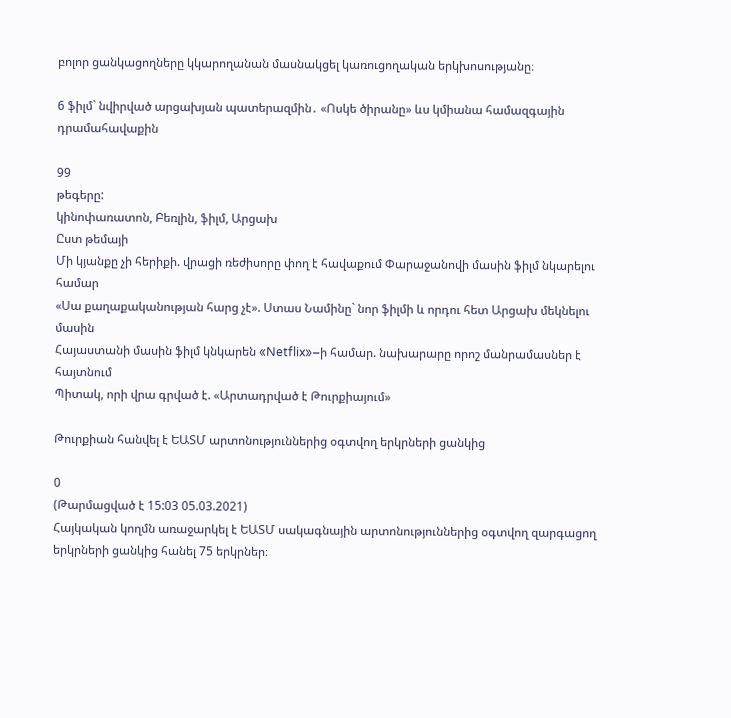բոլոր ցանկացողները կկարողանան մասնակցել կառուցողական երկխոսությանը։

6 ֆիլմ` նվիրված արցախյան պատերազմին․ «Ոսկե ծիրանը» ևս կմիանա համազգային դրամահավաքին

99
թեգերը:
կինոփառատոն, Բեռլին, ֆիլմ, Արցախ
Ըստ թեմայի
Մի կյանքը չի հերիքի. վրացի ռեժիսորը փող է հավաքում Փարաջանովի մասին ֆիլմ նկարելու համար
«Սա քաղաքականության հարց չէ». Ստաս Նամինը` նոր ֆիլմի և որդու հետ Արցախ մեկնելու մասին
Հայաստանի մասին ֆիլմ կնկարեն «Netflix»–ի համար. նախարարը որոշ մանրամասներ է հայտնում
Պիտակ, որի վրա գրված է. «Արտադրված է Թուրքիայում»

Թուրքիան հանվել է ԵԱՏՄ արտոնություններից օգտվող երկրների ցանկից

0
(Թարմացված է 15:03 05.03.2021)
Հայկական կողմն առաջարկել է ԵԱՏՄ սակագնային արտոնություններից օգտվող զարգացող երկրների ցանկից հանել 75 երկրներ։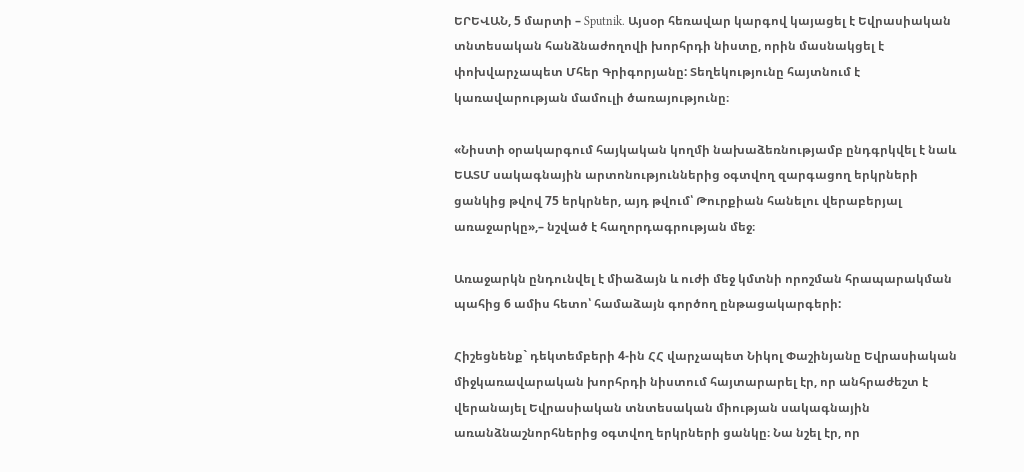ԵՐԵՎԱՆ, 5 մարտի – Sputnik. Այսօր հեռավար կարգով կայացել է Եվրասիական տնտեսական հանձնաժողովի խորհրդի նիստը, որին մասնակցել է փոխվարչապետ Մհեր Գրիգորյանը: Տեղեկությունը հայտնում է կառավարության մամուլի ծառայությունը։

«Նիստի օրակարգում հայկական կողմի նախաձեռնությամբ ընդգրկվել է նաև ԵԱՏՄ սակագնային արտոնություններից օգտվող զարգացող երկրների ցանկից թվով 75 երկրներ, այդ թվում՝ Թուրքիան հանելու վերաբերյալ առաջարկը»,– նշված է հաղորդագրության մեջ։

Առաջարկն ընդունվել է միաձայն և ուժի մեջ կմտնի որոշման հրապարակման պահից 6 ամիս հետո՝ համաձայն գործող ընթացակարգերի:

Հիշեցնենք` դեկտեմբերի 4-ին ՀՀ վարչապետ Նիկոլ Փաշինյանը Եվրասիական միջկառավարական խորհրդի նիստում հայտարարել էր, որ անհրաժեշտ է վերանայել Եվրասիական տնտեսական միության սակագնային առանձնաշնորհներից օգտվող երկրների ցանկը։ Նա նշել էր, որ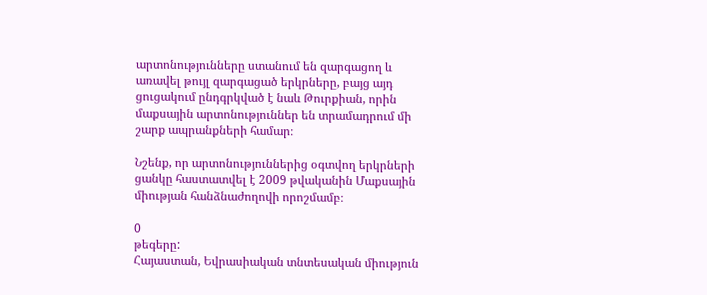արտոնությունները ստանում են զարգացող և առավել թույլ զարգացած երկրները, բայց այդ ցուցակում ընդգրկված է նաև Թուրքիան, որին մաքսային արտոնություններ են տրամադրում մի շարք ապրանքների համար։

Նշենք, որ արտոնություններից օգտվող երկրների ցանկը հաստատվել է 2009 թվականին Մաքսային միության հանձնաժողովի որոշմամբ։

0
թեգերը:
Հայաստան, Եվրասիական տնտեսական միություն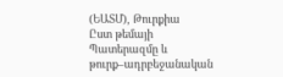(ԵԱՏՄ), Թուրքիա
Ըստ թեմայի
Պատերազմը և թուրք–ադրբեջանական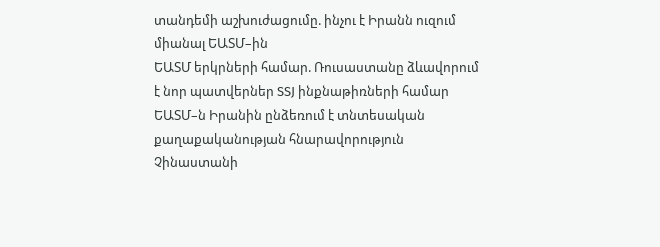տանդեմի աշխուժացումը. ինչու է Իրանն ուզում միանալ ԵԱՏՄ–ին
ԵԱՏՄ երկրների համար. Ռուսաստանը ձևավորում է նոր պատվերներ SSJ ինքնաթիռների համար
ԵԱՏՄ–ն Իրանին ընձեռում է տնտեսական քաղաքականության հնարավորություն Չինաստանի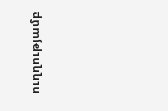ուղղությամբ